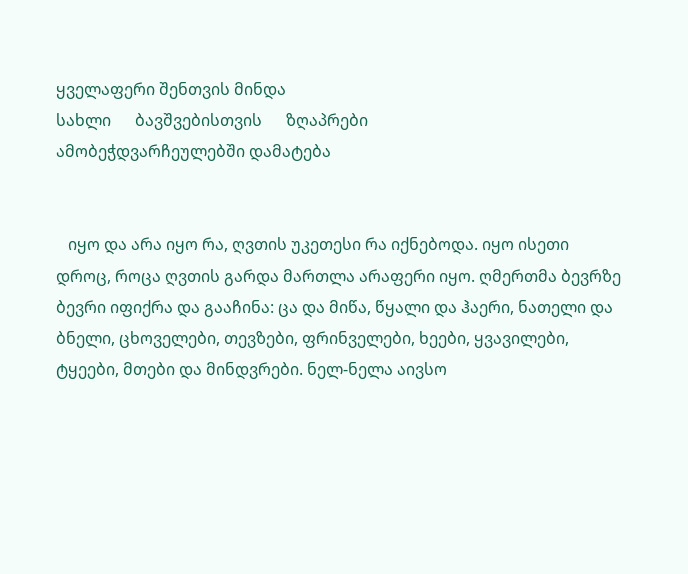ყველაფერი შენთვის მინდა
სახლი      ბავშვებისთვის      ზღაპრები
ამობეჭდვარჩეულებში დამატება


   იყო და არა იყო რა, ღვთის უკეთესი რა იქნებოდა. იყო ისეთი დროც, როცა ღვთის გარდა მართლა არაფერი იყო. ღმერთმა ბევრზე ბევრი იფიქრა და გააჩინა: ცა და მიწა, წყალი და ჰაერი, ნათელი და ბნელი, ცხოველები, თევზები, ფრინველები, ხეები, ყვავილები, ტყეები, მთები და მინდვრები. ნელ-ნელა აივსო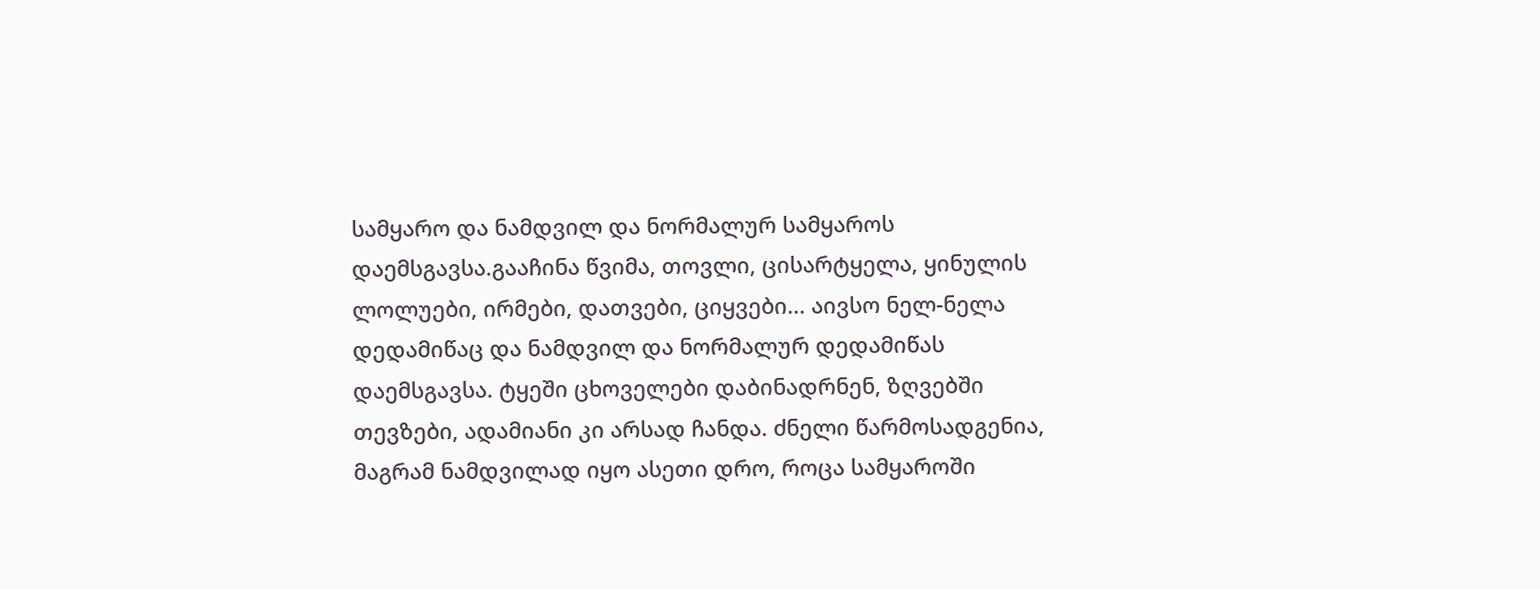სამყარო და ნამდვილ და ნორმალურ სამყაროს დაემსგავსა.გააჩინა წვიმა, თოვლი, ცისარტყელა, ყინულის ლოლუები, ირმები, დათვები, ციყვები... აივსო ნელ-ნელა დედამიწაც და ნამდვილ და ნორმალურ დედამიწას  დაემსგავსა. ტყეში ცხოველები დაბინადრნენ, ზღვებში თევზები, ადამიანი კი არსად ჩანდა. ძნელი წარმოსადგენია, მაგრამ ნამდვილად იყო ასეთი დრო, როცა სამყაროში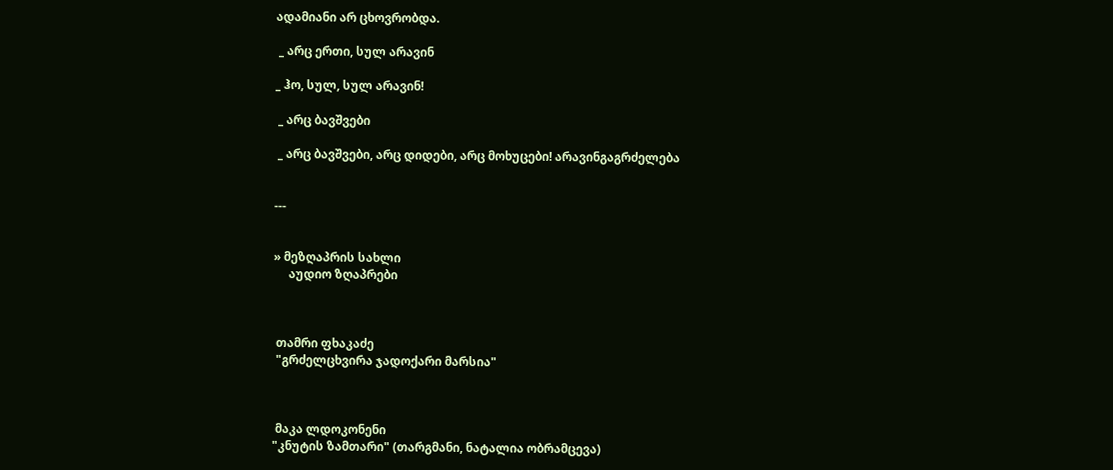ადამიანი არ ცხოვრობდა.

 _ არც ერთი, სულ არავინ

_ ჰო, სულ, სულ არავინ!

 _ არც ბავშვები

 _ არც ბავშვები, არც დიდები, არც მოხუცები! არავინგაგრძელება


---


» მეზღაპრის სახლი
     აუდიო ზღაპრები



 თამრი ფხაკაძე
 "გრძელცხვირა ჯადოქარი მარსია"



 მაკა ლდოკონენი
"კნუტის ზამთარი" (თარგმანი, ნატალია ობრამცევა)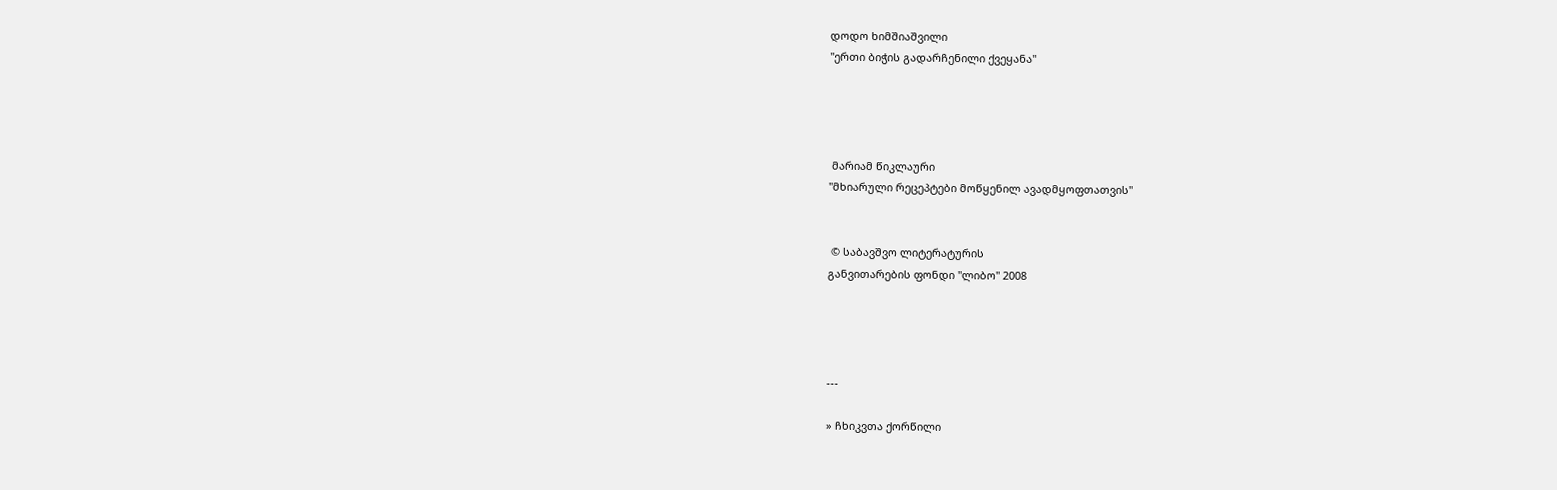დოდო ხიმშიაშვილი
"ერთი ბიჭის გადარჩენილი ქვეყანა"




 მარიამ წიკლაური
"მხიარული რეცეპტები მოწყენილ ავადმყოფთათვის"


 © საბავშვო ლიტერატურის
განვითარების ფონდი "ლიბო" 2008




---

» ჩხიკვთა ქორწილი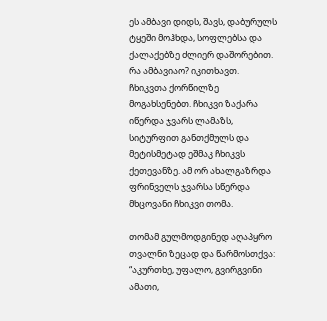ეს ამბავი დიდს, შავს, დაბურულს ტყეში მოჰხდა, სოფლებსა და ქალაქებზე ძლიერ დაშორებით. რა ამბავიაო? იკითხავთ. ჩხიკვთა ქორწილზე მოგახსენებთ. ჩხიკვი ზაქარა იწერდა ჯვარს ლამაზს, სიტურფით განთქმულს და მეტისმეტად ეშმაკ ჩხიკვს ქეთევანზე. ამ ორ ახალგაზრდა ფრინველს ჯვარსა სწერდა მხცოვანი ჩხიკვი თომა.

თომამ გულმოდგინედ აღაპყრო თვალნი ზეცად და წარმოსთქვა: “აკურთხე, უფალო, გვირგვინი ამათი,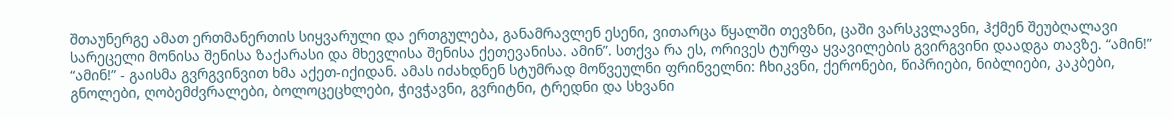შთაუნერგე ამათ ერთმანერთის სიყვარული და ერთგულება, განამრავლენ ესენი, ვითარცა წყალში თევზნი, ცაში ვარსკვლავნი, ჰქმენ შეუბღალავი სარეცელი მონისა შენისა ზაქარასი და მხევლისა შენისა ქეთევანისა. ამინ”. სთქვა რა ეს, ორივეს ტურფა ყვავილების გვირგვინი დაადგა თავზე. “ამინ!” “ამინ!” - გაისმა გვრგვინვით ხმა აქეთ-იქიდან. ამას იძახდნენ სტუმრად მოწვეულნი ფრინველნი: ჩხიკვნი, ქერონები, წიპრიები, ნიბლიები, კაკბები, გნოლები, ღობემძვრალები, ბოლოცეცხლები, ჭივჭავნი, გვრიტნი, ტრედნი და სხვანი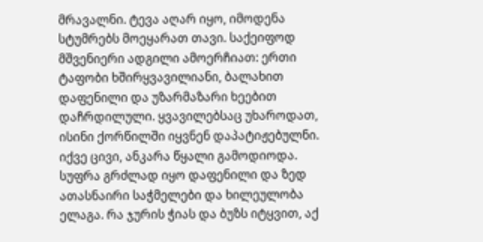მრავალნი. ტევა აღარ იყო, იმოდენა სტუმრებს მოეყარათ თავი. საქეიფოდ მშვენიერი ადგილი ამოერჩიათ: ერთი ტაფობი ხშირყვავილიანი, ბალახით დაფენილი და უზარმაზარი ხეებით დაჩრდილული. ყვავილებსაც უხაროდათ, ისინი ქორწილში იყვნენ დაპატიჟებულნი. იქვე ცივი, ანკარა წყალი გამოდიოდა. სუფრა გრძლად იყო დაფენილი და ზედ ათასნაირი საჭმელები და ხილეულობა ელაგა. რა ჯურის ჭიას და ბუზს იტყვით, აქ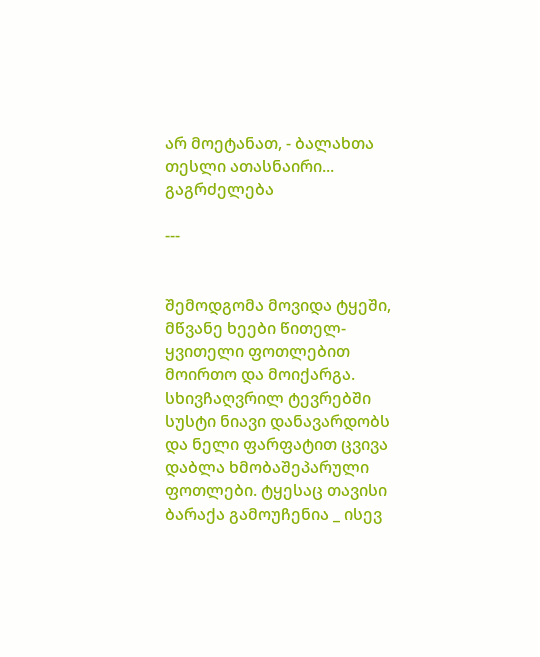არ მოეტანათ, - ბალახთა თესლი ათასნაირი... გაგრძელება

---


შემოდგომა მოვიდა ტყეში, მწვანე ხეები წითელ-ყვითელი ფოთლებით მოირთო და მოიქარგა. სხივჩაღვრილ ტევრებში სუსტი ნიავი დანავარდობს და ნელი ფარფატით ცვივა დაბლა ხმობაშეპარული ფოთლები. ტყესაც თავისი ბარაქა გამოუჩენია _ ისევ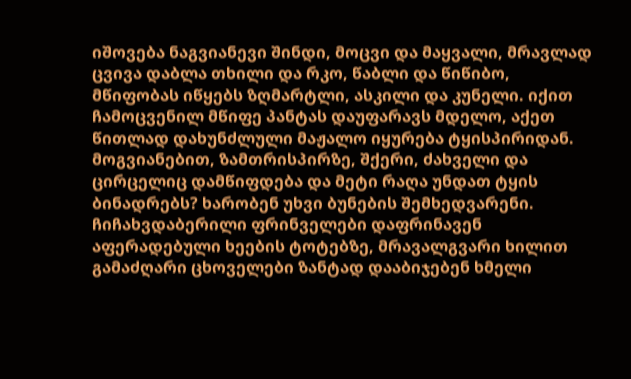იშოვება ნაგვიანევი შინდი, მოცვი და მაყვალი, მრავლად ცვივა დაბლა თხილი და რკო, წაბლი და წიწიბო, მწიფობას იწყებს ზღმარტლი, ასკილი და კუნელი. იქით ჩამოცვენილ მწიფე პანტას დაუფარავს მდელო, აქეთ წითლად დახუნძლული მაჟალო იყურება ტყისპირიდან. მოგვიანებით, ზამთრისპირზე, შქერი, ძახველი და ცირცელიც დამწიფდება და მეტი რაღა უნდათ ტყის ბინადრებს? ხარობენ უხვი ბუნების შემხედვარენი. ჩიჩახვდაბერილი ფრინველები დაფრინავენ აფერადებული ხეების ტოტებზე, მრავალგვარი ხილით გამაძღარი ცხოველები ზანტად დააბიჯებენ ხმელი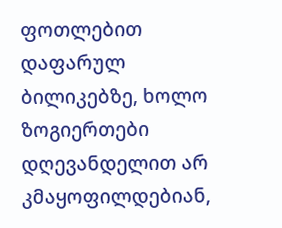ფოთლებით დაფარულ ბილიკებზე, ხოლო ზოგიერთები დღევანდელით არ კმაყოფილდებიან,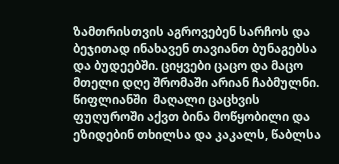ზამთრისთვის აგროვებენ სარჩოს და ბეჯითად ინახავენ თავიანთ ბუნაგებსა და ბუდეებში. ციყვები ცაცო და მაცო მთელი დღე შრომაში არიან ჩაბმულნი. წიფლიანში  მაღალი ცაცხვის ფუღუროში აქვთ ბინა მოწყობილი და ეზიდებინ თხილსა და კაკალს, წაბლსა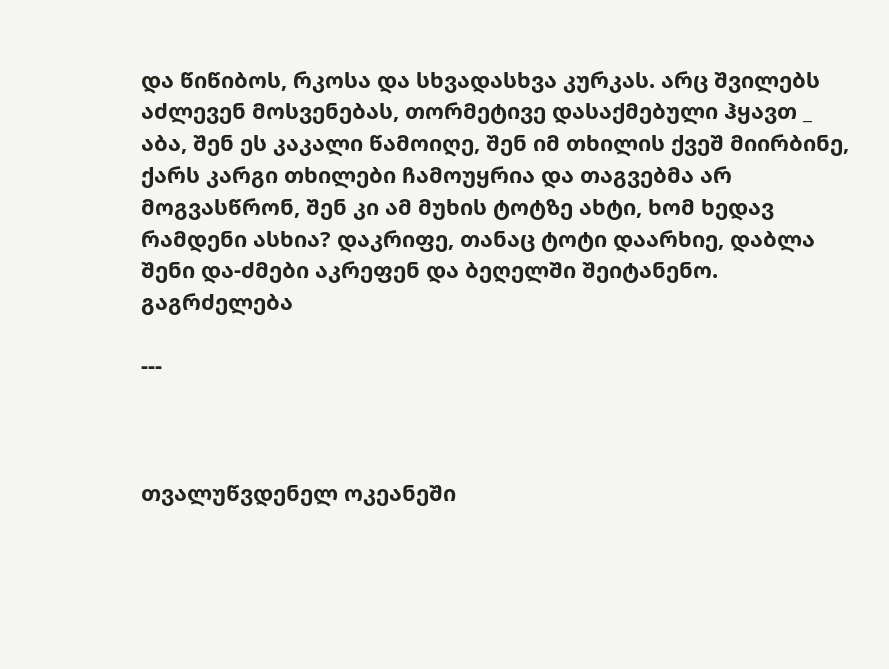და წიწიბოს, რკოსა და სხვადასხვა კურკას. არც შვილებს აძლევენ მოსვენებას, თორმეტივე დასაქმებული ჰყავთ _ აბა, შენ ეს კაკალი წამოიღე, შენ იმ თხილის ქვეშ მიირბინე, ქარს კარგი თხილები ჩამოუყრია და თაგვებმა არ მოგვასწრონ, შენ კი ამ მუხის ტოტზე ახტი, ხომ ხედავ რამდენი ასხია? დაკრიფე, თანაც ტოტი დაარხიე, დაბლა შენი და-ძმები აკრეფენ და ბეღელში შეიტანენო. გაგრძელება

---



თვალუწვდენელ ოკეანეში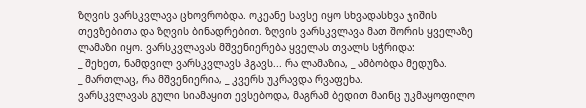ზღვის ვარსკვლავა ცხოვრობდა. ოკეანე სავსე იყო სხვადასხვა ჯიშის თევზებითა და ზღვის ბინადრებით. ზღვის ვარსკვლავა მათ შორის ყველაზე ლამაზი იყო. ვარსკვლავას მშვენიერება ყველას თვალს სჭრიდა:
_ შეხეთ, ნამდვილ ვარსკვლავს ჰგავს... რა ლამაზია, _ ამბობდა მედუზა.
_ მართლაც, რა მშვენიერია, _ კვერს უკრავდა რვაფეხა.
ვარსკვლავას გული სიამაყით ევსებოდა, მაგრამ ბედით მაინც უკმაყოფილო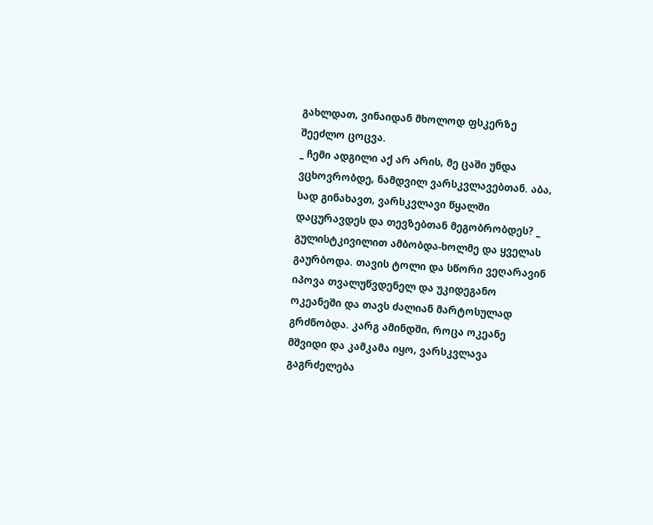გახლდათ, ვინაიდან მხოლოდ ფსკერზე შეეძლო ცოცვა.
_ ჩემი ადგილი აქ არ არის, მე ცაში უნდა ვცხოვრობდე, ნამდვილ ვარსკვლავებთან. აბა, სად გინახავთ, ვარსკვლავი წყალში დაცურავდეს და თევზებთან მეგობრობდეს? _ გულისტკივილით ამბობდა-ხოლმე და ყველას გაურბოდა. თავის ტოლი და სწორი ვეღარავინ იპოვა თვალუწვდენელ და უკიდეგანო ოკეანეში და თავს ძალიან მარტოსულად გრძნობდა. კარგ ამინდში, როცა ოკეანე მშვიდი და კამკამა იყო, ვარსკვლავა გაგრძელება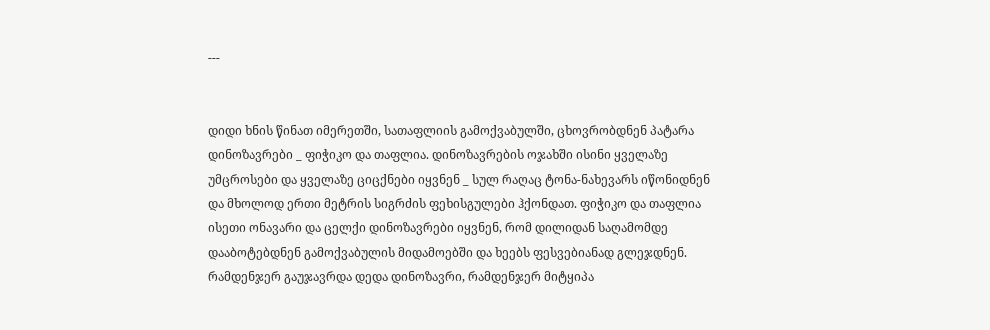---


დიდი ხნის წინათ იმერეთში, სათაფლიის გამოქვაბულში, ცხოვრობდნენ პატარა დინოზავრები _ ფიჭიკო და თაფლია. დინოზავრების ოჯახში ისინი ყველაზე უმცროსები და ყველაზე ციცქნები იყვნენ _ სულ რაღაც ტონა-ნახევარს იწონიდნენ და მხოლოდ ერთი მეტრის სიგრძის ფეხისგულები ჰქონდათ. ფიჭიკო და თაფლია ისეთი ონავარი და ცელქი დინოზავრები იყვნენ, რომ დილიდან საღამომდე დააბოტებდნენ გამოქვაბულის მიდამოებში და ხეებს ფესვებიანად გლეჯდნენ. რამდენჯერ გაუჯავრდა დედა დინოზავრი, რამდენჯერ მიტყიპა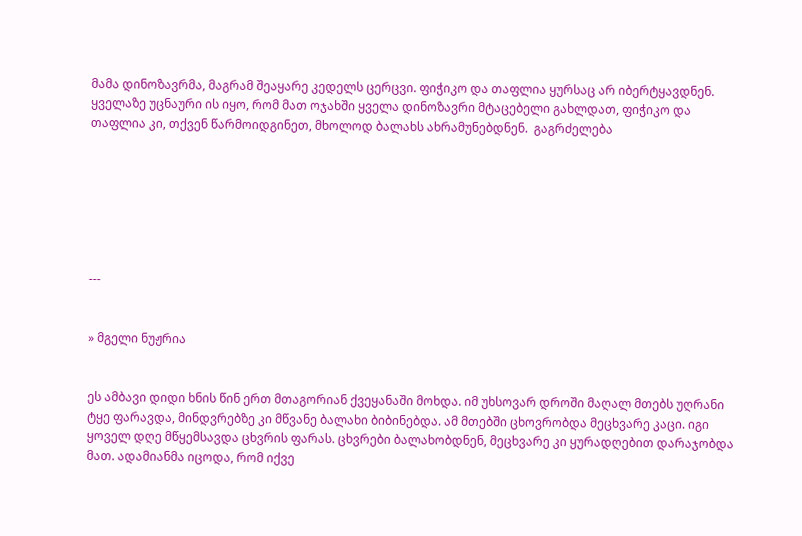მამა დინოზავრმა, მაგრამ შეაყარე კედელს ცერცვი. ფიჭიკო და თაფლია ყურსაც არ იბერტყავდნენ. ყველაზე უცნაური ის იყო, რომ მათ ოჯახში ყველა დინოზავრი მტაცებელი გახლდათ, ფიჭიკო და თაფლია კი, თქვენ წარმოიდგინეთ, მხოლოდ ბალახს ახრამუნებდნენ.  გაგრძელება







---


» მგელი ნუჟრია


ეს ამბავი დიდი ხნის წინ ერთ მთაგორიან ქვეყანაში მოხდა. იმ უხსოვარ დროში მაღალ მთებს უღრანი ტყე ფარავდა, მინდვრებზე კი მწვანე ბალახი ბიბინებდა. ამ მთებში ცხოვრობდა მეცხვარე კაცი. იგი ყოველ დღე მწყემსავდა ცხვრის ფარას. ცხვრები ბალახობდნენ, მეცხვარე კი ყურადღებით დარაჯობდა მათ. ადამიანმა იცოდა, რომ იქვე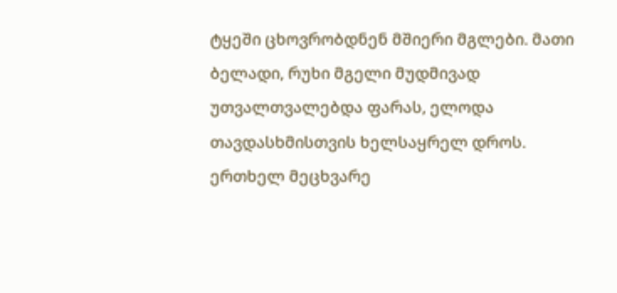ტყეში ცხოვრობდნენ მშიერი მგლები. მათი ბელადი, რუხი მგელი მუდმივად უთვალთვალებდა ფარას, ელოდა თავდასხმისთვის ხელსაყრელ დროს. ერთხელ მეცხვარე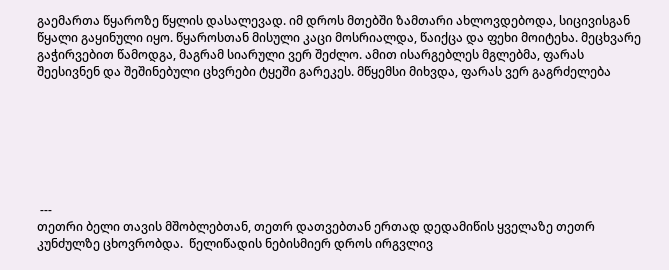გაემართა წყაროზე წყლის დასალევად. იმ დროს მთებში ზამთარი ახლოვდებოდა, სიცივისგან წყალი გაყინული იყო. წყაროსთან მისული კაცი მოსრიალდა, წაიქცა და ფეხი მოიტეხა. მეცხვარე გაჭირვებით წამოდგა, მაგრამ სიარული ვერ შეძლო. ამით ისარგებლეს მგლებმა, ფარას შეესივნენ და შეშინებული ცხვრები ტყეში გარეკეს. მწყემსი მიხვდა, ფარას ვერ გაგრძელება







 ---
თეთრი ბელი თავის მშობლებთან, თეთრ დათვებთან ერთად დედამიწის ყველაზე თეთრ კუნძულზე ცხოვრობდა.  წელიწადის ნებისმიერ დროს ირგვლივ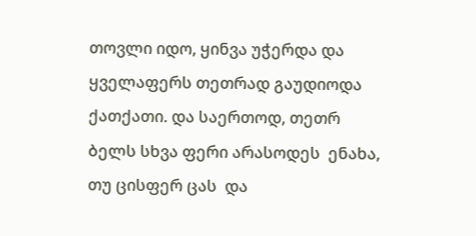თოვლი იდო, ყინვა უჭერდა და ყველაფერს თეთრად გაუდიოდა ქათქათი. და საერთოდ, თეთრ ბელს სხვა ფერი არასოდეს  ენახა, თუ ცისფერ ცას  და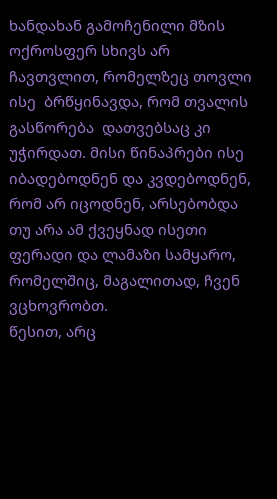ხანდახან გამოჩენილი მზის ოქროსფერ სხივს არ ჩავთვლით, რომელზეც თოვლი ისე  ბრწყინავდა, რომ თვალის გასწორება  დათვებსაც კი უჭირდათ. მისი წინაპრები ისე იბადებოდნენ და კვდებოდნენ, რომ არ იცოდნენ, არსებობდა თუ არა ამ ქვეყნად ისეთი ფერადი და ლამაზი სამყარო, რომელშიც, მაგალითად, ჩვენ ვცხოვრობთ.
წესით, არც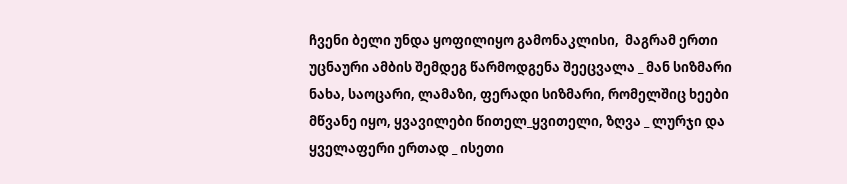ჩვენი ბელი უნდა ყოფილიყო გამონაკლისი,  მაგრამ ერთი უცნაური ამბის შემდეგ წარმოდგენა შეეცვალა _ მან სიზმარი ნახა, საოცარი, ლამაზი, ფერადი სიზმარი, რომელშიც ხეები მწვანე იყო, ყვავილები წითელ_ყვითელი, ზღვა _ ლურჯი და ყველაფერი ერთად _ ისეთი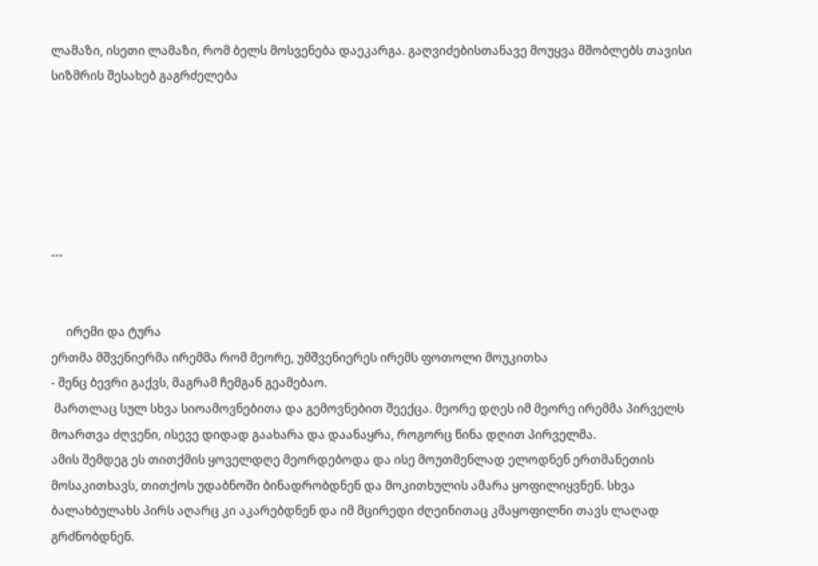ლამაზი, ისეთი ლამაზი, რომ ბელს მოსვენება დაეკარგა. გაღვიძებისთანავე მოუყვა მშობლებს თავისი სიზმრის შესახებ გაგრძელება






---


     ირემი და ტურა
ერთმა მშვენიერმა ირემმა რომ მეორე, უმშვენიერეს ირემს ფოთოლი მოუკითხა
- შენც ბევრი გაქვს, მაგრამ ჩემგან გეამებაო.
 მართლაც სულ სხვა სიოამოვნებითა და გემოვნებით შეექცა. მეორე დღეს იმ მეორე ირემმა პირველს მოართვა ძღვენი, ისევე დიდად გაახარა და დაანაყრა, როგორც წინა დღით პირველმა.
ამის შემდეგ ეს თითქმის ყოველდღე მეორდებოდა და ისე მოუთმენლად ელოდნენ ერთმანეთის მოსაკითხავს, თითქოს უდაბნოში ბინადრობდნენ და მოკითხულის ამარა ყოფილიყვნენ. სხვა ბალახბულახს პირს აღარც კი აკარებდნენ და იმ მცირედი ძღეინითაც კმაყოფილნი თავს ლაღად გრძნობდნენ.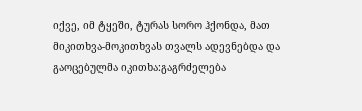იქვე, იმ ტყეში, ტურას სორო ჰქონდა, მათ მიკითხვა-მოკითხვას თვალს ადევნებდა და გაოცებულმა იკითხა:გაგრძელება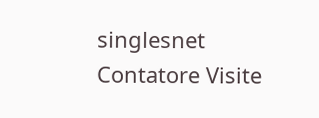singlesnet Contatore Visite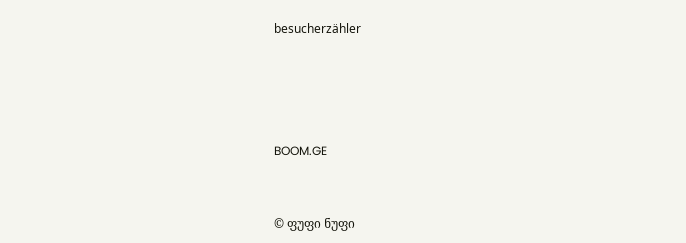besucherzähler




BOOM.GE


© ფუფი ნუფი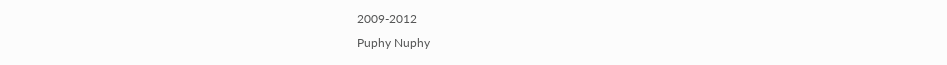2009-2012
Puphy Nuphy